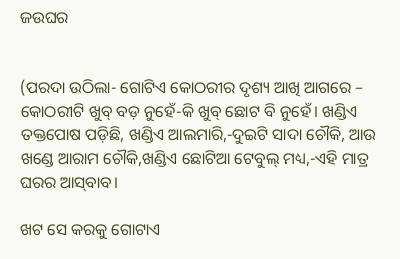ଜଉଘର


(ପରଦା ଉଠିଲା- ଗୋଟିଏ କୋଠରୀର ଦୃଶ୍ୟ ଆଖି ଆଗରେ – କୋଠରୀଟି ଖୁବ୍‌ ବଡ଼ ନୁହେଁ-କି ଖୁବ୍‌ ଛୋଟ ବି ନୁହେଁ। ଖଣ୍ଡିଏ ତକ୍ତପୋଷ ପଡ଼ିଛି, ଖଣ୍ଡିଏ ଆଲମାରି,-ଦୁଇଟି ସାଦା ଚୌକି, ଆଉ ଖଣ୍ଡେ ଆରାମ ଚୌକି,ଖଣ୍ଡିଏ ଛୋଟିଆ ଟେବୁଲ୍‌ ମଧ୍ୟ,-ଏହି ମାତ୍ର ଘରର ଆସ୍‌ବାବ।

ଖଟ ସେ କରକୁ ଗୋଟାଏ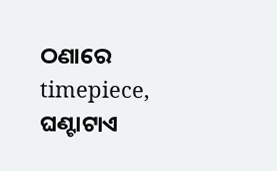ଠଣାରେ timepiece, ଘଣ୍ଟାଟାଏ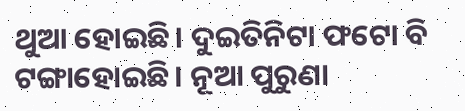ଥୁଆ ହୋଇଛି। ଦୁଇତିନିଟା ଫଟୋ ବି ଟଙ୍ଗାହୋଇଛି। ନୂଆ ପୁରୁଣା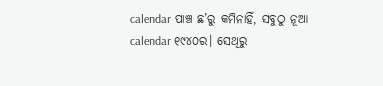calendar ପାଞ୍ଚ ଛ’ରୁ କମିନାହିଁ, ସବୁଠୁ ନୂଆ calendar ୧୯୪୦ର। ସେଥିରୁ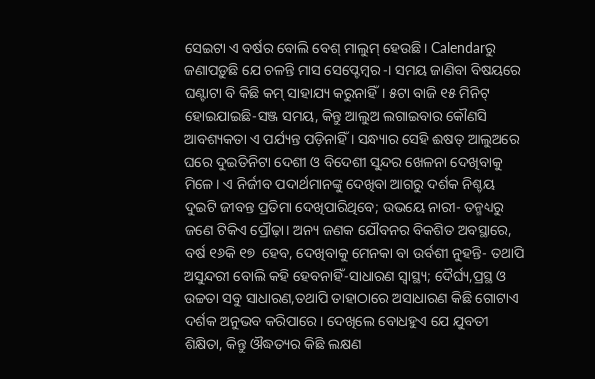ସେଇଟା ଏ ବର୍ଷର ବୋଲି ବେଶ୍‌ ମାଲୁମ୍‌ ହେଉଛି। Calendarରୁ ଜଣାପଡ଼ୁଛି ଯେ ଚଳନ୍ତି ମାସ ସେପ୍ଟେମ୍ବର-। ସମୟ ଜାଣିବା ବିଷୟରେ ଘଣ୍ଟାଟା ବି କିଛି କମ୍‌ ସାହାଯ୍ୟ କରୁନାହିଁ। ୫ଟା ବାଜି ୧୫ ମିନିଟ୍‌ ହୋଇଯାଇଛି-ସଞ୍ଜ ସମୟ, କିନ୍ତୁ ଆଲୁଅ ଲଗାଇବାର କୌଣସି ଆବଶ୍ୟକତା ଏ ପର୍ଯ୍ୟନ୍ତ ପଡ଼ିନାହିଁ । ସନ୍ଧ୍ୟାର ସେହି ଈଷତ୍‌ ଆଲୁଅରେ ଘରେ ଦୁଇତିନିଟା ଦେଶୀ ଓ ବିଦେଶୀ ସୁନ୍ଦର ଖେଳନା ଦେଖିବାକୁ ମିଳେ। ଏ ନିର୍ଜୀବ ପଦାର୍ଥମାନଙ୍କୁ ଦେଖିବା ଆଗରୁ ଦର୍ଶକ ନିଶ୍ଚୟ ଦୁଇଟି ଜୀବନ୍ତ ପ୍ରତିମା ଦେଖିପାରିଥିବେ; ଉଭୟେ ନାରୀ- ତନ୍ମଧ୍ୟରୁ ଜଣେ ଟିକିଏ ପ୍ରୌଢ଼ା। ଅନ୍ୟ ଜଣକ ଯୌବନର ବିକଶିତ ଅବସ୍ଥାରେ, ବର୍ଷ ୧୬କି ୧୭  ହେବ, ଦେଖିବାକୁ ମେନକା ବା ଉର୍ବଶୀ ନୁହନ୍ତି- ତଥାପି ଅସୁନ୍ଦରୀ ବୋଲି କହି ହେବନାହିଁ-ସାଧାରଣ ସ୍ବାସ୍ଥ୍ୟ; ଦୈର୍ଘ୍ୟ,ପ୍ରସ୍ଥ ଓ ଉଚ୍ଚତା ସବୁ ସାଧାରଣ,ତଥାପି ତାହାଠାରେ ଅସାଧାରଣ କିଛି ଗୋଟାଏ ଦର୍ଶକ ଅନୁଭବ କରିପାରେ। ଦେଖିଲେ ବୋଧହୁଏ ଯେ ଯୁବତୀ ଶିକ୍ଷିତା, କିନ୍ତୁ ଔଦ୍ଧତ୍ୟର କିଛି ଲକ୍ଷଣ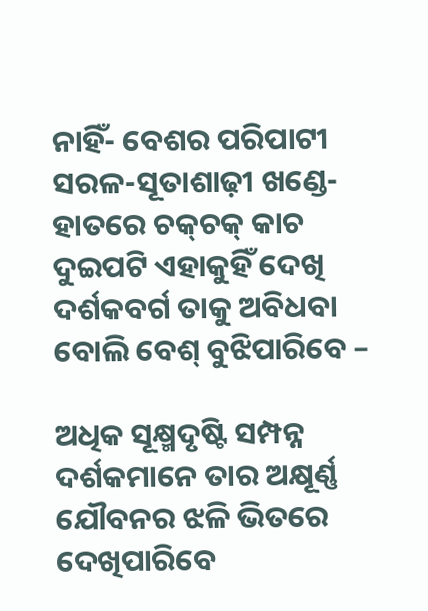ନାହିଁ- ବେଶର ପରିପାଟୀ ସରଳ-ସୂତାଶାଢ଼ୀ ଖଣ୍ଡେ-ହାତରେ ଚକ୍‌ଚକ୍‌ କାଚ ଦୁଇପଟି ଏହାକୁହିଁ ଦେଖି ଦର୍ଶକବର୍ଗ ତାକୁ ଅବିଧବା ବୋଲି ବେଶ୍‌ ବୁଝିପାରିବେ –

ଅଧିକ ସୂକ୍ଷ୍ମଦୃଷ୍ଟି ସମ୍ପନ୍ନ ଦର୍ଶକମାନେ ତାର ଅକ୍ଷୂର୍ଣ୍ଣ ଯୌବନର ଝଳି ଭିତରେ ଦେଖିପାରିବେ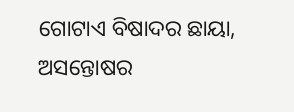ଗୋଟାଏ ବିଷାଦର ଛାୟା, ଅସନ୍ତୋଷର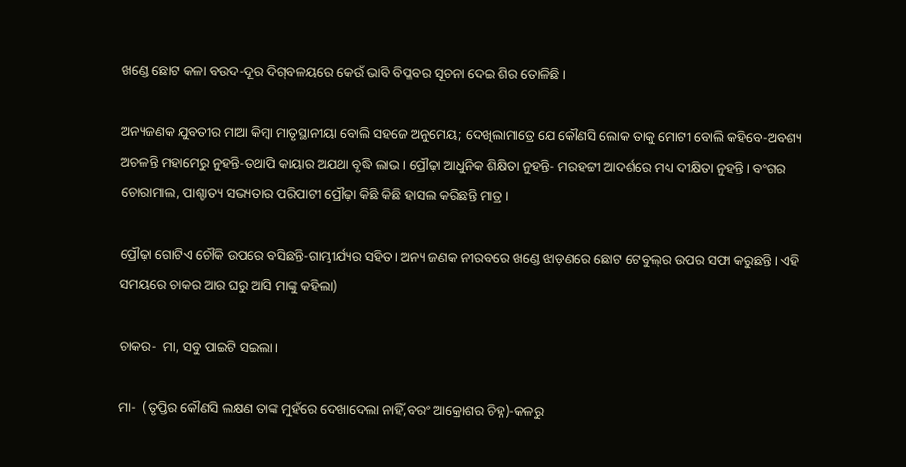ଖଣ୍ଡେ ଛୋଟ କଳା ବଉଦ-ଦୂର ଦିଗ୍‌ବଳୟରେ କେଉଁ ଭାବି ବିପ୍ଳବର ସୂଚନା ଦେଇ ଶିର ତୋଳିଛି ।

ଅନ୍ୟଜଣକ ଯୁବତୀର ମାଆ କିମ୍ବା ମାତୃସ୍ଥାନୀୟା ବୋଲି ସହଜେ ଅନୁମେୟ; ଦେଖିଲାମାତ୍ରେ ଯେ କୌଣସି ଲୋକ ତାକୁ ମୋଟୀ ବୋଲି କହିବେ-ଅବଶ୍ୟ ଅଚଳନ୍ତି ମହାମେରୁ ନୁହନ୍ତି-ତଥାପି କାୟାର ଅଯଥା ବୃଦ୍ଧି ଲାଭ। ପ୍ରୌଢ଼ା ଆଧୁନିକ ଶିକ୍ଷିତା ନୁହନ୍ତି- ମରହଟ୍ଟୀ ଆଦର୍ଶରେ ମଧ୍ୟ ଦୀକ୍ଷିତା ନୁହନ୍ତି। ବଂଗର ଚୋରାମାଲ, ପାଶ୍ଚାତ୍ୟ ସଭ୍ୟତାର ପରିପାଟୀ ପ୍ରୌଢ଼ା କିଛି କିଛି ହାସଲ କରିଛନ୍ତି ମାତ୍ର ।

ପ୍ରୌଢ଼ା ଗୋଟିଏ ଚୌକି ଉପରେ ବସିଛନ୍ତି-ଗାମ୍ଭୀର୍ଯ୍ୟର ସହିତ। ଅନ୍ୟ ଜଣକ ନୀରବରେ ଖଣ୍ଡେ ଝାଡ଼ଣରେ ଛୋଟ ଟେବୁଲ୍‌ର ଉପର ସଫା କରୁଛନ୍ତି। ଏହି ସମୟରେ ଚାକର ଆର ଘରୁ ଆସି ମାଙ୍କୁ କହିଲା)

ଚାକର-  ମା, ସବୁ ପାଇଟି ସଇଲା।

ମା-  (ତୃପ୍ତିର କୌଣସି ଲକ୍ଷଣ ତାଙ୍କ ମୁହଁରେ ଦେଖାଦେଲା ନାହିଁ,ବରଂ ଆକ୍ରୋଶର ଚିହ୍ନ)-କଳରୁ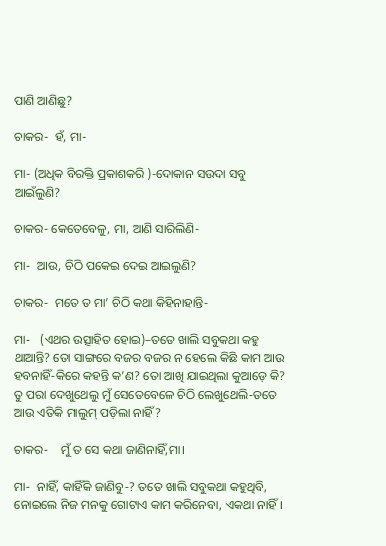ପାଣି ଆଣିଛୁ?

ଚାକର-  ହଁ, ମା-

ମା- (ଅଧିକ ବିରକ୍ତି ପ୍ରକାଶକରି )-ଦୋକାନ ସଉଦା ସବୁ ଆଇଁଲୁଣି?

ଚାକର- କେତେବେଳୁ, ମା, ଆଣି ସାରିଲିଣି-

ମା-  ଆଉ, ଚିଠି ପକେଇ ଦେଇ ଆଇଲୁଣି?

ଚାକର-  ମତେ ତ ମା’ ଚିଠି କଥା କିହିନାହାନ୍ତି-

ମା-   (ଏଥର ଉତ୍ସାହିତ ହୋଇ)–ତତେ ଖାଲି ସବୁକଥା କହୁ ଥାଆନ୍ତି? ତୋ ସାଙ୍ଗରେ ବଜର ବଜର ନ ହେଲେ କିଛି କାମ ଆଉ ହବନାହିଁ-କିରେ କହନ୍ତି କ’ଣ? ତୋ ଆଖି ଯାଇଥିଲା କୁଆଡ଼େ କି? ତୁ ପରା ଦେଖୁଥେଲୁ ମୁଁ ସେତେବେଳେ ଚିଠି ଲେଖୁଥେଲି-ତତେ ଆଉ ଏତିକି ମାଲୁମ୍‌ ପଡ଼ିଲା ନାହିଁ?

ଚାକର-    ମୁଁ ତ ସେ କଥା ଜାଣିନାହିଁ,ମା।

ମା-  ନାହିଁ, କାହିଁକି ଜାଣିବୁ-? ତତେ ଖାଲି ସବୁକଥା କହୁଥିବି, ନୋଇଲେ ନିଜ ମନକୁ ଗୋଟାଏ କାମ କରିନେବା, ଏକଥା ନାହିଁ।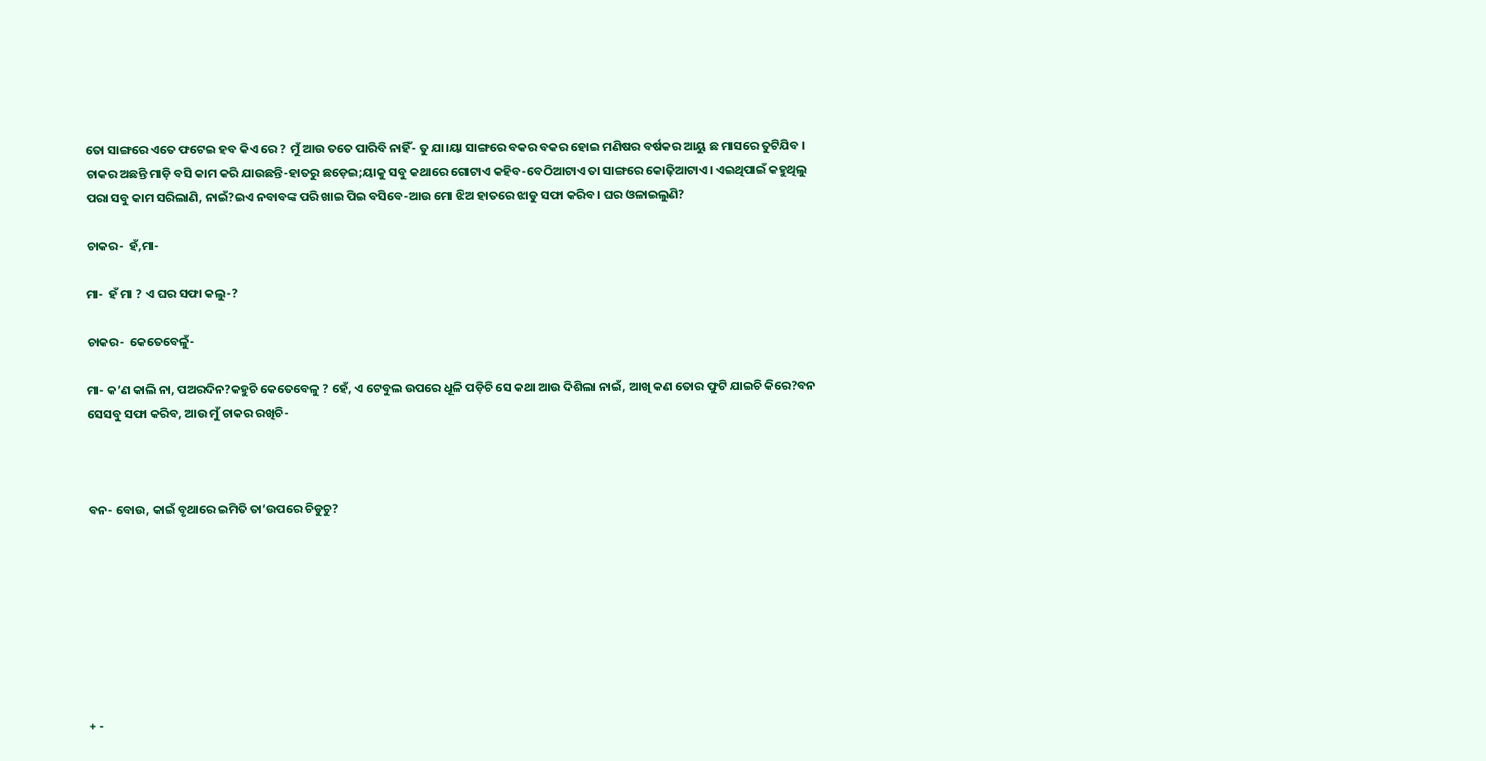ତୋ ସାଙ୍ଗରେ ଏତେ ଫଟେଇ ହବ କିଏ ରେ ? ମୁଁ ଆଉ ତତେ ପାରିବି ନାହିଁ- ତୁ ଯା।ୟା ସାଙ୍ଗରେ ବକର ବକର ହୋଇ ମଣିଷର ବର୍ଷକର ଆୟୁ ଛ ମାସରେ ତୁଟିଯିବ । ଚାକର ଅଛନ୍ତି ମାଡ଼ି ବସି କାମ କରି ଯାଉଛନ୍ତି-ହାତରୁ ଛଡ଼େଇ;ୟାକୁ ସବୁ କଥାରେ ଗୋଟାଏ କହିବ-ବେଠିଆଟାଏ ତା ସାଙ୍ଗରେ କୋଢ଼ିଆଟାଏ। ଏଇଥିପାଇଁ କହୁଥିଲୁ ପରା ସବୁ କାମ ସରିଲାଣି, ନାଇଁ?ଇଏ ନବାବଙ୍କ ପରି ଖାଇ ପିଇ ବସିବେ-ଆଉ ମୋ ଝିଅ ହାତରେ ଝାଡୁ ସଫା କରିବ। ଘର ଓଳାଇଲୁଣି?

ଚାକର-  ହଁ,ମା-

ମା-  ହଁ ମା ? ଏ ଘର ସଫା କଲୁ-?

ଚାକର-  କେତେବେଳୁଁ-

ମା- କ’ଣ କାଲି ନା, ପଅରଦିନ?କହୁଚି କେତେବେଳୁ ? ହେଁ, ଏ ଟେବୁଲ ଉପରେ ଧୂଳି ପଡ଼ିଚି ସେ କଥା ଆଉ ଦିଶିଲା ନାଇଁ, ଆଖି କଣ ତୋର ଫୁଟି ଯାଇଚି କିରେ?ବନ ସେସବୁ ସଫା କରିବ, ଆଉ ମୁଁ ଚାକର ରଖିଚି-



ବନ- ବୋଉ, କାଇଁ ବୃଥାରେ ଇମିତି ତା’ଉପରେ ଚିଡୁଚୁ?








+ -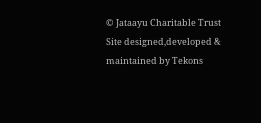© Jataayu Charitable Trust
Site designed,developed & maintained by Tekons